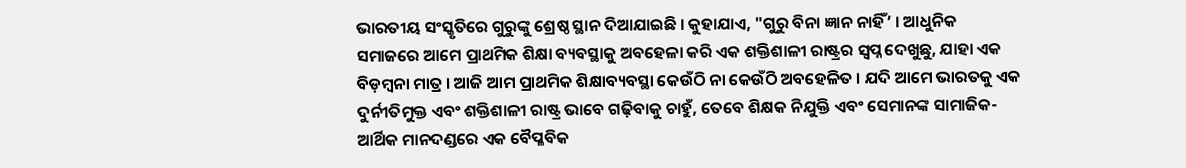ଭାରତୀୟ ସଂସ୍କୃତିରେ ଗୁରୁଙ୍କୁ ଶ୍ରେଷ୍ଠ ସ୍ଥାନ ଦିଆଯାଇଛି । କୁହାଯାଏ, "ଗୁରୁ ବିନା ଜ୍ଞାନ ନାହିଁ’ । ଆଧୁନିକ ସମାଜରେ ଆମେ ପ୍ରାଥମିକ ଶିକ୍ଷା ବ୍ୟବସ୍ଥାକୁ ଅବହେଳା କରି ଏକ ଶକ୍ତିଶାଳୀ ରାଷ୍ଟ୍ରର ସ୍ୱପ୍ନ ଦେଖୁଛୁ, ଯାହା ଏକ ବିଡ଼ମ୍ବନା ମାତ୍ର । ଆଜି ଆମ ପ୍ରାଥମିକ ଶିକ୍ଷାବ୍ୟବସ୍ଥା କେଉଁଠି ନା କେଉଁଠି ଅବହେଳିତ । ଯଦି ଆମେ ଭାରତକୁ ଏକ ଦୁର୍ନୀତିମୁକ୍ତ ଏବଂ ଶକ୍ତିଶାଳୀ ରାଷ୍ଟ୍ର ଭାବେ ଗଢ଼ିବାକୁ ଚାହୁଁ, ତେବେ ଶିକ୍ଷକ ନିଯୁକ୍ତି ଏବଂ ସେମାନଙ୍କ ସାମାଜିକ-ଆର୍ଥିକ ମାନଦଣ୍ଡରେ ଏକ ବୈପ୍ଳବିକ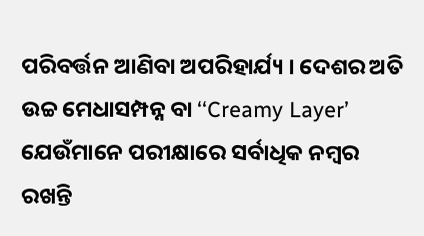ପରିବର୍ତ୍ତନ ଆଣିବା ଅପରିହାର୍ଯ୍ୟ । ଦେଶର ଅତି ଉଚ୍ଚ ମେଧାସମ୍ପନ୍ନ ବା ‘‘Creamy Layer’ ଯେଉଁମାନେ ପରୀକ୍ଷାରେ ସର୍ବାଧିକ ନମ୍ବର ରଖନ୍ତି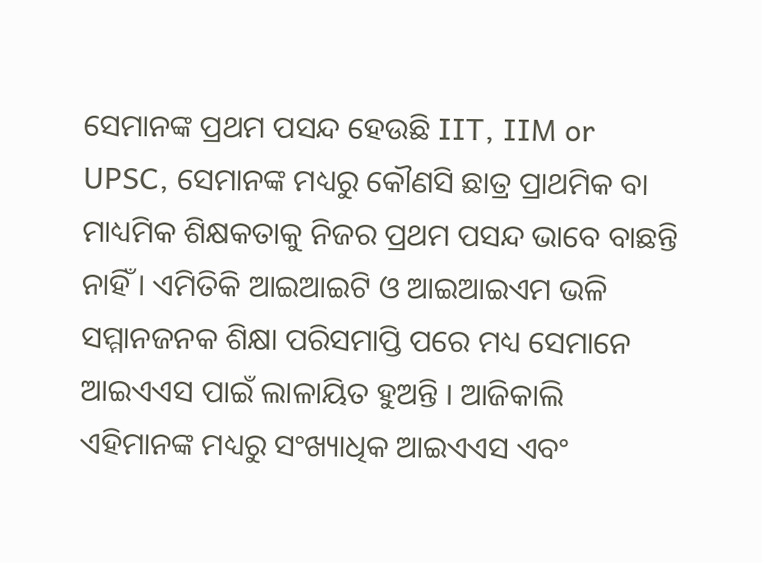ସେମାନଙ୍କ ପ୍ରଥମ ପସନ୍ଦ ହେଉଛି IIT, IIM or UPSC, ସେମାନଙ୍କ ମଧ୍ୟରୁ କୌଣସି ଛାତ୍ର ପ୍ରାଥମିକ ବା ମାଧ୍ୟମିକ ଶିକ୍ଷକତାକୁ ନିଜର ପ୍ରଥମ ପସନ୍ଦ ଭାବେ ବାଛନ୍ତି ନାହିଁ । ଏମିତିକି ଆଇଆଇଟି ଓ ଆଇଆଇଏମ ଭଳି ସମ୍ମାନଜନକ ଶିକ୍ଷା ପରିସମାପ୍ତି ପରେ ମଧ୍ୟ ସେମାନେ ଆଇଏଏସ ପାଇଁ ଲାଳାୟିତ ହୁଅନ୍ତି । ଆଜିକାଲି ଏହିମାନଙ୍କ ମଧ୍ୟରୁ ସଂଖ୍ୟାଧିକ ଆଇଏଏସ ଏବଂ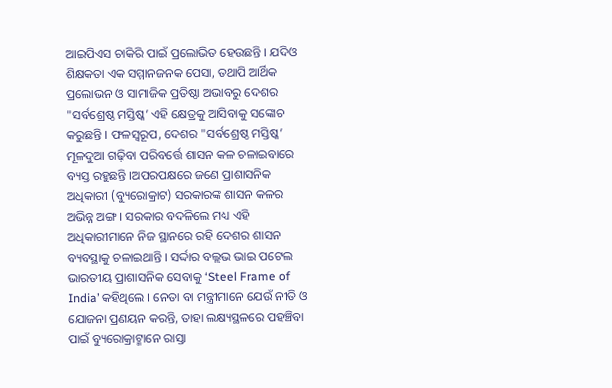ଆଇପିଏସ ଚାକିରି ପାଇଁ ପ୍ରଲୋଭିତ ହେଉଛନ୍ତି । ଯଦିଓ ଶିକ୍ଷକତା ଏକ ସମ୍ମାନଜନକ ପେସା, ତଥାପି ଆର୍ଥିକ ପ୍ରଲୋଭନ ଓ ସାମାଜିକ ପ୍ରତିଷ୍ଠା ଅଭାବରୁ ଦେଶର "ସର୍ବଶ୍ରେଷ୍ଠ ମସ୍ତିଷ୍କ’ ଏହି କ୍ଷେତ୍ରକୁ ଆସିବାକୁ ସଙ୍କୋଚ କରୁଛନ୍ତି । ଫଳସ୍ୱରୂପ, ଦେଶର "ସର୍ବଶ୍ରେଷ୍ଠ ମସ୍ତିଷ୍କ’ ମୂଳଦୁଆ ଗଢ଼ିବା ପରିବର୍ତ୍ତେ ଶାସନ କଳ ଚଳାଇବାରେ ବ୍ୟସ୍ତ ରହୁଛନ୍ତି ।ଅପରପକ୍ଷରେ ଜଣେ ପ୍ରାଶାସନିକ ଅଧିକାରୀ (ବ୍ୟୁରୋକ୍ରାଟ) ସରକାରଙ୍କ ଶାସନ କଳର ଅଭିନ୍ନ ଅଙ୍ଗ । ସରକାର ବଦଳିଲେ ମଧ୍ୟ ଏହି ଅଧିକାରୀମାନେ ନିଜ ସ୍ଥାନରେ ରହି ଦେଶର ଶାସନ ବ୍ୟବସ୍ଥାକୁ ଚଳାଇଥାନ୍ତି । ସର୍ଦ୍ଦାର ବଲ୍ଲଭ ଭାଇ ପଟେଲ ଭାରତୀୟ ପ୍ରାଶାସନିକ ସେବାକୁ ‘Steel Frame of India’ କହିଥିଲେ । ନେତା ବା ମନ୍ତ୍ରୀମାନେ ଯେଉଁ ନୀତି ଓ ଯୋଜନା ପ୍ରଣୟନ କରନ୍ତି, ତାହା ଲକ୍ଷ୍ୟସ୍ଥଳରେ ପହଞ୍ଚିବା ପାଇଁ ବ୍ୟୁରୋକ୍ରାଟ୍ମାନେ ରାସ୍ତା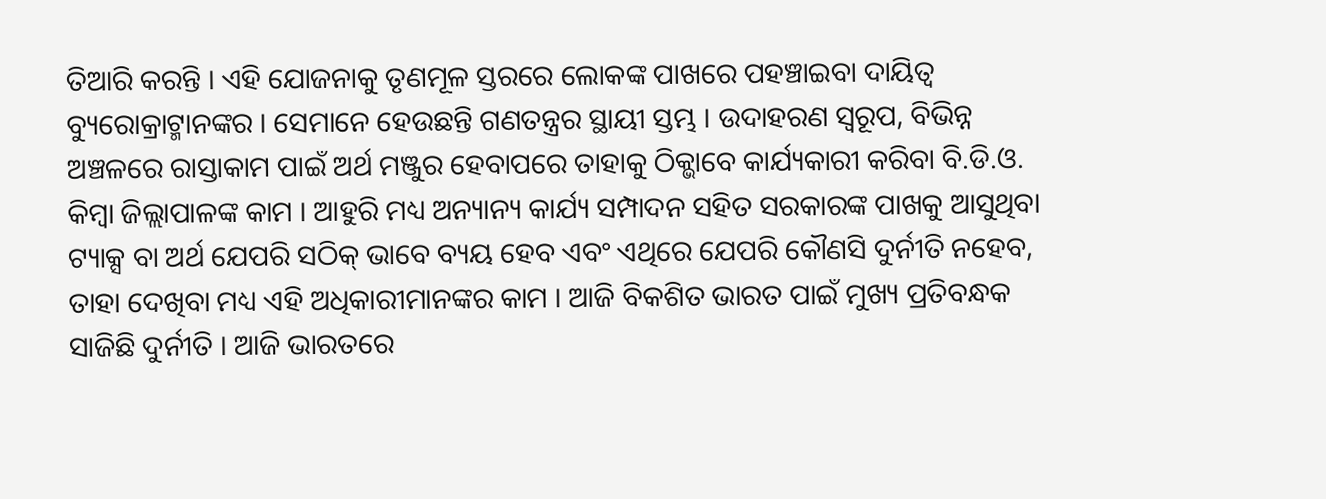ତିଆରି କରନ୍ତି । ଏହି ଯୋଜନାକୁ ତୃଣମୂଳ ସ୍ତରରେ ଲୋକଙ୍କ ପାଖରେ ପହଞ୍ଚାଇବା ଦାୟିତ୍ୱ ବ୍ୟୁରୋକ୍ରାଟ୍ମାନଙ୍କର । ସେମାନେ ହେଉଛନ୍ତି ଗଣତନ୍ତ୍ରର ସ୍ଥାୟୀ ସ୍ତମ୍ଭ । ଉଦାହରଣ ସ୍ୱରୂପ, ବିଭିନ୍ନ ଅଞ୍ଚଳରେ ରାସ୍ତାକାମ ପାଇଁ ଅର୍ଥ ମଞ୍ଜୁର ହେବାପରେ ତାହାକୁ ଠିକ୍ଭାବେ କାର୍ଯ୍ୟକାରୀ କରିବା ବି.ଡି.ଓ. କିମ୍ବା ଜିଲ୍ଲାପାଳଙ୍କ କାମ । ଆହୁରି ମଧ୍ୟ ଅନ୍ୟାନ୍ୟ କାର୍ଯ୍ୟ ସମ୍ପାଦନ ସହିତ ସରକାରଙ୍କ ପାଖକୁ ଆସୁଥିବା ଟ୍ୟାକ୍ସ ବା ଅର୍ଥ ଯେପରି ସଠିକ୍ ଭାବେ ବ୍ୟୟ ହେବ ଏବଂ ଏଥିରେ ଯେପରି କୌଣସି ଦୁର୍ନୀତି ନହେବ, ତାହା ଦେଖିବା ମଧ୍ୟ ଏହି ଅଧିକାରୀମାନଙ୍କର କାମ । ଆଜି ବିକଶିତ ଭାରତ ପାଇଁ ମୁଖ୍ୟ ପ୍ରତିବନ୍ଧକ ସାଜିଛି ଦୁର୍ନୀତି । ଆଜି ଭାରତରେ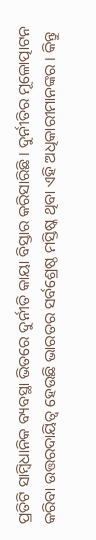ପ୍ରତିଟି ସାମ୍ବିଧାନିକ ବ୍ୟବସ୍ଥା ଭିତରେ ଦୁର୍ନୀତି କାୟା ବିସ୍ତାର କରିସାରିଛି । ଦୁର୍ନୀତିର ମୂଳୋତ୍ପାଟନ କରିବା ଉତ୍ତରଦାୟିତ୍ୱ ହେଉଛି ଭାରତର ସର୍ବଶ୍ରେଷ୍ଠ ମସ୍ତିଷ୍କ ଥିବା ଏହି ଅଧିକାରୀମାନଙ୍କର । କିନ୍ତୁ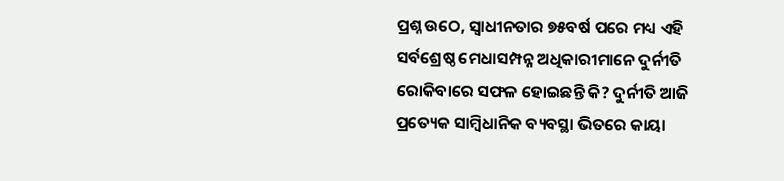ପ୍ରଶ୍ନ ଉଠେ, ସ୍ୱାଧୀନତାର ୭୫ବର୍ଷ ପରେ ମଧ୍ୟ ଏହି ସର୍ବଶ୍ରେଷ୍ଠ ମେଧାସମ୍ପନ୍ନ ଅଧିକାରୀମାନେ ଦୁର୍ନୀତି ରୋକିବାରେ ସଫଳ ହୋଇଛନ୍ତି କି? ଦୁର୍ନୀତି ଆଜି ପ୍ରତ୍ୟେକ ସାମ୍ବିଧାନିକ ବ୍ୟବସ୍ଥା ଭିତରେ କାୟା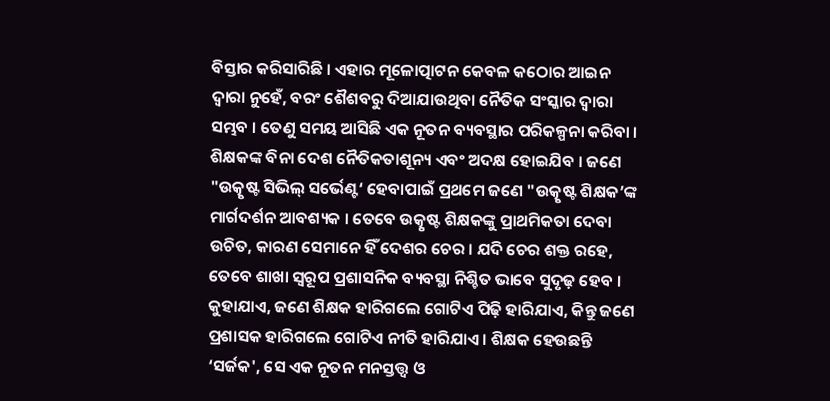ବିସ୍ତାର କରିସାରିଛି । ଏହାର ମୂଳୋତ୍ପାଟନ କେବଳ କଠୋର ଆଇନ ଦ୍ୱାରା ନୁହେଁ, ବରଂ ଶୈଶବରୁ ଦିଆଯାଉଥିବା ନୈତିକ ସଂସ୍କାର ଦ୍ୱାରା ସମ୍ଭବ । ତେଣୁ ସମୟ ଆସିଛି ଏକ ନୂତନ ବ୍ୟବସ୍ଥାର ପରିକଳ୍ପନା କରିବା । ଶିକ୍ଷକଙ୍କ ବିନା ଦେଶ ନୈତିକତାଶୂନ୍ୟ ଏବଂ ଅଦକ୍ଷ ହୋଇଯିବ । ଜଣେ "ଉତ୍କୃଷ୍ଟ ସିଭିଲ୍ ସର୍ଭେଣ୍ଟ‘ ହେବାପାଇଁ ପ୍ରଥମେ ଜଣେ "ଉତ୍କୃଷ୍ଟ ଶିକ୍ଷକ’ଙ୍କ ମାର୍ଗଦର୍ଶନ ଆବଶ୍ୟକ । ତେବେ ଉତ୍କୃଷ୍ଟ ଶିକ୍ଷକଙ୍କୁ ପ୍ରାଥମିକତା ଦେବା ଉଚିତ, କାରଣ ସେମାନେ ହିଁ ଦେଶର ଚେର । ଯଦି ଚେର ଶକ୍ତ ରହେ, ତେବେ ଶାଖା ସ୍ୱରୂପ ପ୍ରଶାସନିକ ବ୍ୟବସ୍ଥା ନିଶ୍ଚିତ ଭାବେ ସୁଦୃଢ଼ ହେବ । କୁହାଯାଏ, ଜଣେ ଶିକ୍ଷକ ହାରିଗଲେ ଗୋଟିଏ ପିଢ଼ି ହାରିଯାଏ, କିନ୍ତୁ ଜଣେ ପ୍ରଶାସକ ହାରିଗଲେ ଗୋଟିଏ ନୀତି ହାରିଯାଏ । ଶିକ୍ଷକ ହେଉଛନ୍ତି ‘ସର୍ଜକ', ସେ ଏକ ନୂତନ ମନସ୍ତତ୍ତ୍ୱ ଓ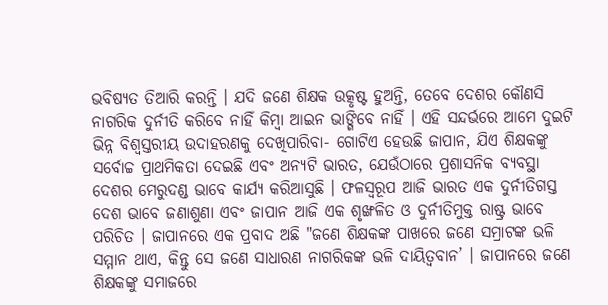ଭବିଷ୍ୟତ ତିଆରି କରନ୍ତି । ଯଦି ଜଣେ ଶିକ୍ଷକ ଉତ୍କୃଷ୍ଟ ହୁଅନ୍ତି, ତେବେ ଦେଶର କୌଣସି ନାଗରିକ ଦୁର୍ନୀତି କରିବେ ନାହିଁ କିମ୍ବା ଆଇନ ଭାଙ୍ଗିବେ ନାହିଁ । ଏହି ସନ୍ଦର୍ଭରେ ଆମେ ଦୁଇଟି ଭିନ୍ନ ବିଶ୍ୱସ୍ତରୀୟ ଉଦାହରଣକୁ ଦେଖିପାରିବା- ଗୋଟିଏ ହେଉଛି ଜାପାନ, ଯିଏ ଶିକ୍ଷକଙ୍କୁ ସର୍ବୋଚ୍ଚ ପ୍ରାଥମିକତା ଦେଇଛି ଏବଂ ଅନ୍ୟଟି ଭାରତ, ଯେଉଁଠାରେ ପ୍ରଶାସନିକ ବ୍ୟବସ୍ଥା ଦେଶର ମେରୁଦଣ୍ଡ ଭାବେ କାର୍ଯ୍ୟ କରିଆସୁଛି । ଫଳସ୍ୱରୂପ ଆଜି ଭାରତ ଏକ ଦୁର୍ନୀତିଗସ୍ତ ଦେଶ ଭାବେ ଜଣାଶୁଣା ଏବଂ ଜାପାନ ଆଜି ଏକ ଶୃଙ୍ଖଳିତ ଓ ଦୁର୍ନୀତିମୁକ୍ତ ରାଷ୍ଟ୍ର ଭାବେ ପରିଚିତ । ଜାପାନରେ ଏକ ପ୍ରବାଦ ଅଛି "ଜଣେ ଶିକ୍ଷକଙ୍କ ପାଖରେ ଜଣେ ସମ୍ରାଟଙ୍କ ଭଳି ସମ୍ମାନ ଥାଏ, କିନ୍ତୁ ସେ ଜଣେ ସାଧାରଣ ନାଗରିକଙ୍କ ଭଳି ଦାୟିତ୍ୱବାନ’ । ଜାପାନରେ ଜଣେ ଶିକ୍ଷକଙ୍କୁ ସମାଜରେ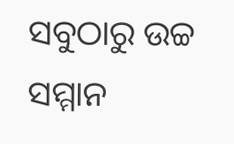ସବୁଠାରୁ ଉଚ୍ଚ ସମ୍ମାନ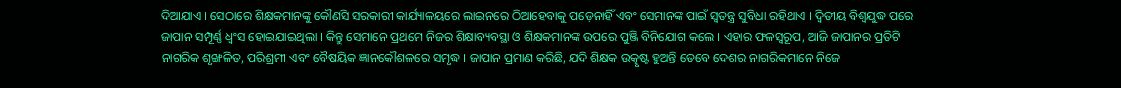ଦିଆଯାଏ । ସେଠାରେ ଶିକ୍ଷକମାନଙ୍କୁ କୌଣସି ସରକାରୀ କାର୍ଯ୍ୟାଳୟରେ ଲାଇନରେ ଠିଆହେବାକୁ ପଡ଼େନାହିଁ ଏବଂ ସେମାନଙ୍କ ପାଇଁ ସ୍ୱତନ୍ତ୍ର ସୁବିଧା ରହିଥାଏ । ଦ୍ୱିତୀୟ ବିଶ୍ୱଯୁଦ୍ଧ ପରେ ଜାପାନ ସମ୍ପୂର୍ଣ୍ଣ ଧ୍ୱଂସ ହୋଇଯାଇଥିଲା । କିନ୍ତୁ ସେମାନେ ପ୍ରଥମେ ନିଜର ଶିକ୍ଷାବ୍ୟବସ୍ଥା ଓ ଶିକ୍ଷକମାନଙ୍କ ଉପରେ ପୁଞ୍ଜି ବିନିଯୋଗ କଲେ । ଏହାର ଫଳସ୍ୱରୂପ, ଆଜି ଜାପାନର ପ୍ରତିଟି ନାଗରିକ ଶୃଙ୍ଖଳିତ, ପରିଶ୍ରମୀ ଏବଂ ବୈଷୟିକ ଜ୍ଞାନକୌଶଳରେ ସମୃଦ୍ଧ । ଜାପାନ ପ୍ରମାଣ କରିଛି, ଯଦି ଶିକ୍ଷକ ଉତ୍କୃଷ୍ଟ ହୁଅନ୍ତି ତେବେ ଦେଶର ନାଗରିକମାନେ ନିଜେ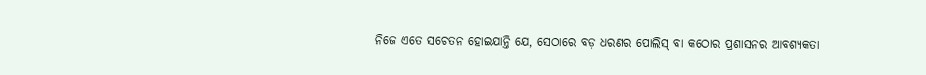ନିଜେ ଏତେ ସଚେତନ ହୋଇଯାନ୍ତି ଯେ, ସେଠାରେ ବଡ଼ ଧରଣର ପୋଲିସ୍ ବା କଠୋର ପ୍ରଶାସନର ଆବଶ୍ୟକତା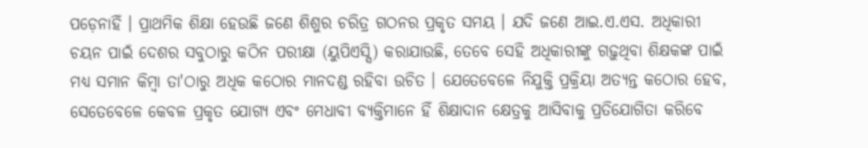ପଡ଼େନାହିଁ । ପ୍ରାଥମିକ ଶିକ୍ଷା ହେଉଛି ଜଣେ ଶିଶୁର ଚରିତ୍ର ଗଠନର ପ୍ରକୃତ ସମୟ । ଯଦି ଜଣେ ଆଇ.ଏ.ଏସ. ଅଧିକାରୀ ଚୟନ ପାଇଁ ଦେଶର ସବୁଠାରୁ କଠିନ ପରୀକ୍ଷା (ୟୁପିଏସ୍ସି) କରାଯାଉଛି, ତେବେ ସେହି ଅଧିକାରୀଙ୍କୁ ଗଢ଼ୁଥିବା ଶିକ୍ଷକଙ୍କ ପାଇଁ ମଧ୍ୟ ସମାନ କିମ୍ବା ତା'ଠାରୁ ଅଧିକ କଠୋର ମାନଦଣ୍ଡ ରହିବା ଉଚିତ । ଯେତେବେଳେ ନିଯୁକ୍ତି ପ୍ରକ୍ରିୟା ଅତ୍ୟନ୍ତ କଠୋର ହେବ, ସେତେବେଳେ କେବଳ ପ୍ରକୃତ ଯୋଗ୍ୟ ଏବଂ ମେଧାବୀ ବ୍ୟକ୍ତିମାନେ ହିଁ ଶିକ୍ଷାଦାନ କ୍ଷେତ୍ରକୁ ଆସିବାକୁ ପ୍ରତିଯୋଗିତା କରିବେ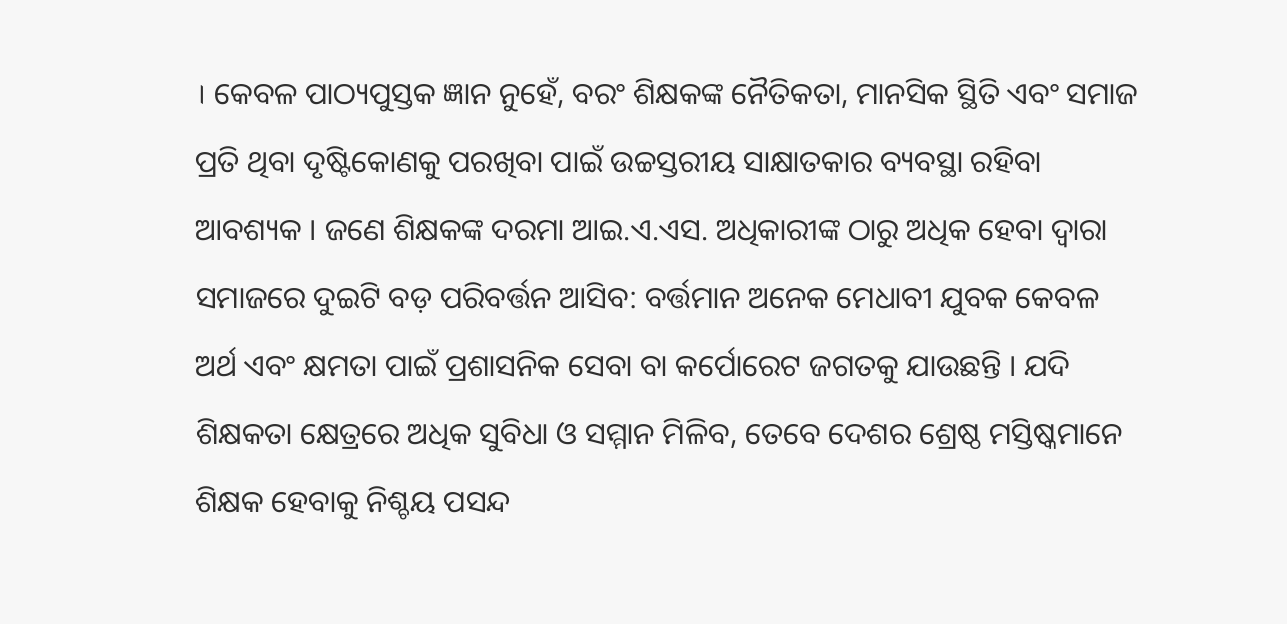। କେବଳ ପାଠ୍ୟପୁସ୍ତକ ଜ୍ଞାନ ନୁହେଁ, ବରଂ ଶିକ୍ଷକଙ୍କ ନୈତିକତା, ମାନସିକ ସ୍ଥିତି ଏବଂ ସମାଜ ପ୍ରତି ଥିବା ଦୃଷ୍ଟିକୋଣକୁ ପରଖିବା ପାଇଁ ଉଚ୍ଚସ୍ତରୀୟ ସାକ୍ଷାତକାର ବ୍ୟବସ୍ଥା ରହିବା ଆବଶ୍ୟକ । ଜଣେ ଶିକ୍ଷକଙ୍କ ଦରମା ଆଇ.ଏ.ଏସ. ଅଧିକାରୀଙ୍କ ଠାରୁ ଅଧିକ ହେବା ଦ୍ୱାରା ସମାଜରେ ଦୁଇଟି ବଡ଼ ପରିବର୍ତ୍ତନ ଆସିବ: ବର୍ତ୍ତମାନ ଅନେକ ମେଧାବୀ ଯୁବକ କେବଳ ଅର୍ଥ ଏବଂ କ୍ଷମତା ପାଇଁ ପ୍ରଶାସନିକ ସେବା ବା କର୍ପୋରେଟ ଜଗତକୁ ଯାଉଛନ୍ତି । ଯଦି ଶିକ୍ଷକତା କ୍ଷେତ୍ରରେ ଅଧିକ ସୁବିଧା ଓ ସମ୍ମାନ ମିଳିବ, ତେବେ ଦେଶର ଶ୍ରେଷ୍ଠ ମସ୍ତିଷ୍କମାନେ ଶିକ୍ଷକ ହେବାକୁ ନିଶ୍ଚୟ ପସନ୍ଦ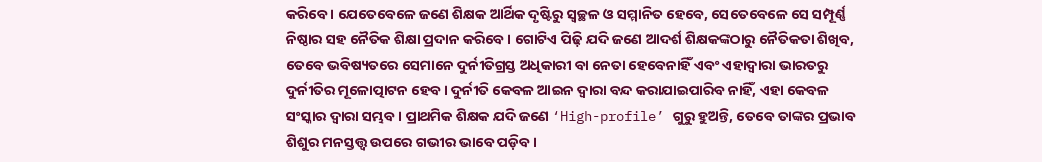କରିବେ । ଯେତେବେଳେ ଜଣେ ଶିକ୍ଷକ ଆର୍ଥିକ ଦୃଷ୍ଟିରୁ ସ୍ୱଚ୍ଛଳ ଓ ସମ୍ମାନିତ ହେବେ, ସେତେବେଳେ ସେ ସମ୍ପୂର୍ଣ୍ଣ ନିଷ୍ଠାର ସହ ନୈତିକ ଶିକ୍ଷା ପ୍ରଦାନ କରିବେ । ଗୋଟିଏ ପିଢ଼ି ଯଦି ଜଣେ ଆଦର୍ଶ ଶିକ୍ଷକଙ୍କଠାରୁ ନୈତିକତା ଶିଖିବ, ତେବେ ଭବିଷ୍ୟତରେ ସେମାନେ ଦୁର୍ନୀତିଗ୍ରସ୍ତ ଅଧିକାରୀ ବା ନେତା ହେବେନାହିଁ ଏବଂ ଏହାଦ୍ୱାରା ଭାରତରୁ ଦୁର୍ନୀତିର ମୂଳୋତ୍ପାଟନ ହେବ । ଦୁର୍ନୀତି କେବଳ ଆଇନ ଦ୍ୱାରା ବନ୍ଦ କରାଯାଇପାରିବ ନାହିଁ, ଏହା କେବଳ ସଂସ୍କାର ଦ୍ୱାରା ସମ୍ଭବ । ପ୍ରାଥମିକ ଶିକ୍ଷକ ଯଦି ଜଣେ ‘High-profile’ ଗୁରୁ ହୁଅନ୍ତି, ତେବେ ତାଙ୍କର ପ୍ରଭାବ ଶିଶୁର ମନସ୍ତତ୍ତ୍ୱ ଉପରେ ଗଭୀର ଭାବେ ପଡ଼ିବ ।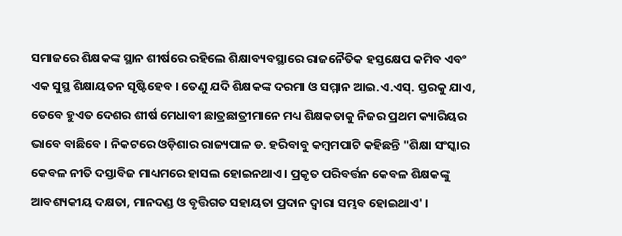ସମାଜରେ ଶିକ୍ଷକଙ୍କ ସ୍ଥାନ ଶୀର୍ଷରେ ରହିଲେ ଶିକ୍ଷାବ୍ୟବସ୍ଥାରେ ରାଜନୈତିକ ହସ୍ତକ୍ଷେପ କମିବ ଏବଂ ଏକ ସୁସ୍ଥ ଶିକ୍ଷାୟତନ ସୃଷ୍ଟିହେବ । ତେଣୁ ଯଦି ଶିକ୍ଷକଙ୍କ ଦରମା ଓ ସମ୍ମାନ ଆଇ.ଏ.ଏସ୍. ସ୍ତରକୁ ଯାଏ, ତେବେ ହୁଏତ ଦେଶର ଶୀର୍ଷ ମେଧାବୀ ଛାତ୍ରଛାତ୍ରୀମାନେ ମଧ୍ୟ ଶିକ୍ଷକତାକୁ ନିଜର ପ୍ରଥମ କ୍ୟାରିୟର ଭାବେ ବାଛିବେ । ନିକଟରେ ଓଡ଼ିଶାର ରାଜ୍ୟପାଳ ଡ. ହରିବାବୁ କମ୍ବମପାଟି କହିଛନ୍ତି "ଶିକ୍ଷା ସଂସ୍କାର କେବଳ ନୀତି ଦସ୍ତାବିଜ ମାଧ୍ୟମରେ ହାସଲ ହୋଇନଥାଏ । ପ୍ରକୃତ ପରିବର୍ତ୍ତନ କେବଳ ଶିକ୍ଷକଙ୍କୁ ଆବଶ୍ୟକୀୟ ଦକ୍ଷତା, ମାନଦଣ୍ଡ ଓ ବୃତ୍ତିଗତ ସହାୟତା ପ୍ରଦାନ ଦ୍ୱାରା ସମ୍ଭବ ହୋଇଥାଏ' ।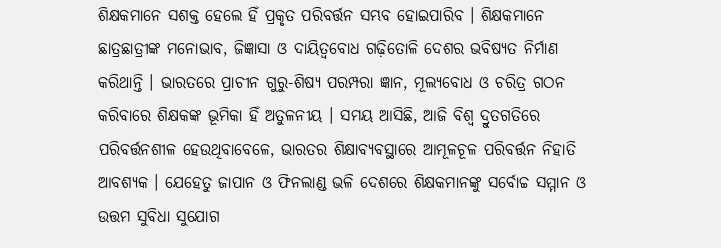ଶିକ୍ଷକମାନେ ସଶକ୍ତ ହେଲେ ହିଁ ପ୍ରକୃତ ପରିବର୍ତ୍ତନ ସମ୍ଭବ ହୋଇପାରିବ । ଶିକ୍ଷକମାନେ ଛାତ୍ରଛାତ୍ରୀଙ୍କ ମନୋଭାବ, ଜିଜ୍ଞାସା ଓ ଦାୟିତ୍ୱବୋଧ ଗଢ଼ିତୋଳି ଦେଶର ଭବିଷ୍ୟତ ନିର୍ମାଣ କରିଥାନ୍ତି । ଭାରତରେ ପ୍ରାଚୀନ ଗୁରୁ-ଶିଷ୍ୟ ପରମ୍ପରା ଜ୍ଞାନ, ମୂଲ୍ୟବୋଧ ଓ ଚରିତ୍ର ଗଠନ କରିବାରେ ଶିକ୍ଷକଙ୍କ ଭୂମିକା ହିଁ ଅତୁଳନୀୟ । ସମୟ ଆସିଛି, ଆଜି ବିଶ୍ୱ ଦ୍ରୁତଗତିରେ ପରିବର୍ତ୍ତନଶୀଳ ହେଉଥିବାବେଳେ, ଭାରତର ଶିକ୍ଷାବ୍ୟବସ୍ଥାରେ ଆମୂଳଚୂଳ ପରିବର୍ତ୍ତନ ନିହାତି ଆବଶ୍ୟକ । ଯେହେତୁ ଜାପାନ ଓ ଫିନଲାଣ୍ଡ ଭଳି ଦେଶରେ ଶିକ୍ଷକମାନଙ୍କୁ ସର୍ବୋଚ୍ଚ ସମ୍ମାନ ଓ ଉତ୍ତମ ସୁବିଧା ସୁଯୋଗ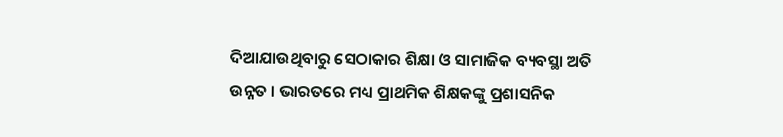ଦିଆଯାଉଥିବାରୁ ସେଠାକାର ଶିକ୍ଷା ଓ ସାମାଜିକ ବ୍ୟବସ୍ଥା ଅତି ଉନ୍ନତ । ଭାରତରେ ମଧ୍ୟ ପ୍ରାଥମିକ ଶିକ୍ଷକଙ୍କୁ ପ୍ରଶାସନିକ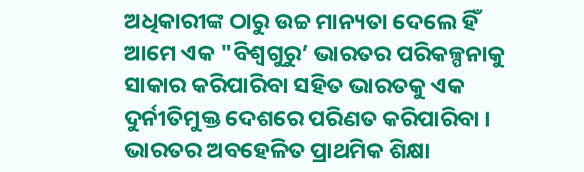ଅଧିକାରୀଙ୍କ ଠାରୁ ଉଚ୍ଚ ମାନ୍ୟତା ଦେଲେ ହିଁ ଆମେ ଏକ "ବିଶ୍ୱଗୁରୁ’ ଭାରତର ପରିକଳ୍ପନାକୁ ସାକାର କରିପାରିବା ସହିତ ଭାରତକୁ ଏକ ଦୁର୍ନୀତିମୁକ୍ତ ଦେଶରେ ପରିଣତ କରିପାରିବା ।
ଭାରତର ଅବହେଳିତ ପ୍ରାଥମିକ ଶିକ୍ଷା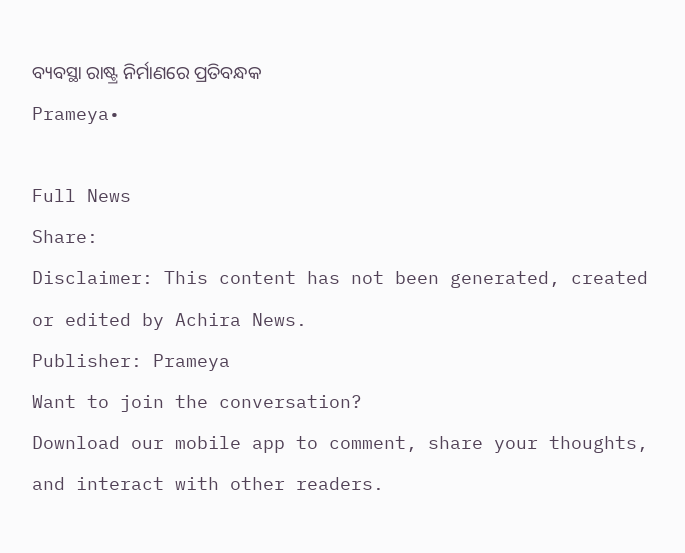ବ୍ୟବସ୍ଥା ରାଷ୍ଟ୍ର ନିର୍ମାଣରେ ପ୍ରତିବନ୍ଧକ
Prameya•

Full News
Share:
Disclaimer: This content has not been generated, created or edited by Achira News.
Publisher: Prameya
Want to join the conversation?
Download our mobile app to comment, share your thoughts, and interact with other readers.